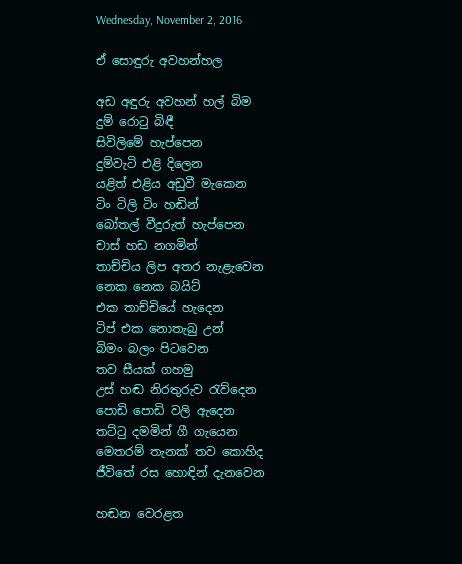Wednesday, November 2, 2016

ඒ සොඳුරු අවහන්හල

අඩ අඳුරු අවහන් හල් බිම
දුම් රොටු බිඳී
සිවිලිමේ හැප්පෙන
දුම්වැටි එළි දිලෙන
යළිත් එළිය අඩුවී මැකෙන
ටිං ටිලි ටිං හඬින්
බෝතල් වීදුරුත් හැප්පෙන
චාස් හඩ නගමින්
තාච්චිය ලිප අතර නැළැවෙන
නෙක නෙක බයිට්
එක තාච්චියේ හැදෙන
ටිප් එක නොතැබු උන්
බිමං බලං පිටවෙන
තව සීයක් ගහමු
උස් හඬ නිරතුරුව රැව්දෙන
පොඩි පොඩි වලි ඇදෙන
තට්ටු දමමින් ගී ගැයෙන
මෙතරම් තැනක් තව කොහිද
ජීවිතේ රස හොඳින් දැනවෙන

හඬන වෙරළත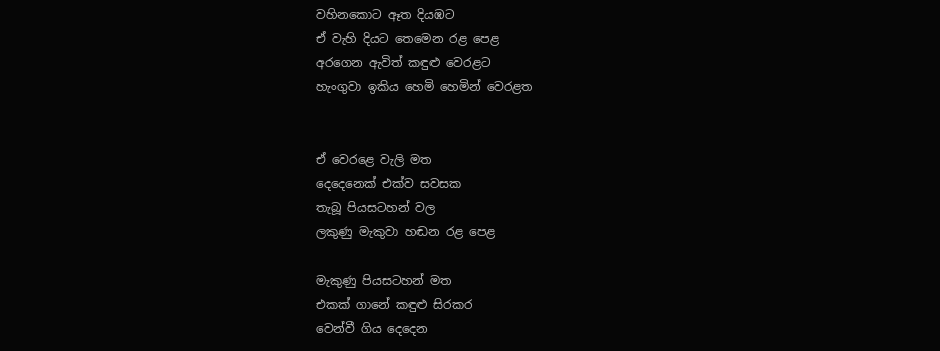වහිනකොට ඈත දියඹට
ඒ වැහි දියට තෙමෙන රළ පෙළ
අරගෙන ඇවිත් කඳුළු වෙරළට
හැංගුවා ඉකිය හෙමි හෙමින් වෙරළත


ඒ වෙරළෙ වැලි මත
දෙදෙනෙක් එක්ව සවසක
තැබූ පියසටහන් වල
ලකුණු මැකුවා හඬන රළ පෙළ

මැකුණු පියසටහන් මත
එකක් ගානේ කඳුළු සිරකර
වෙන්වී ගිය දෙදෙන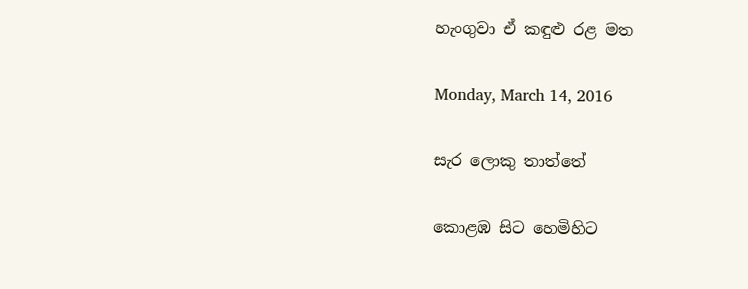හැංගුවා ඒ කඳුළු රළ මත

Monday, March 14, 2016

සැර ලොකු තාත්තේ

කොළඹ සිට හෙමිහිට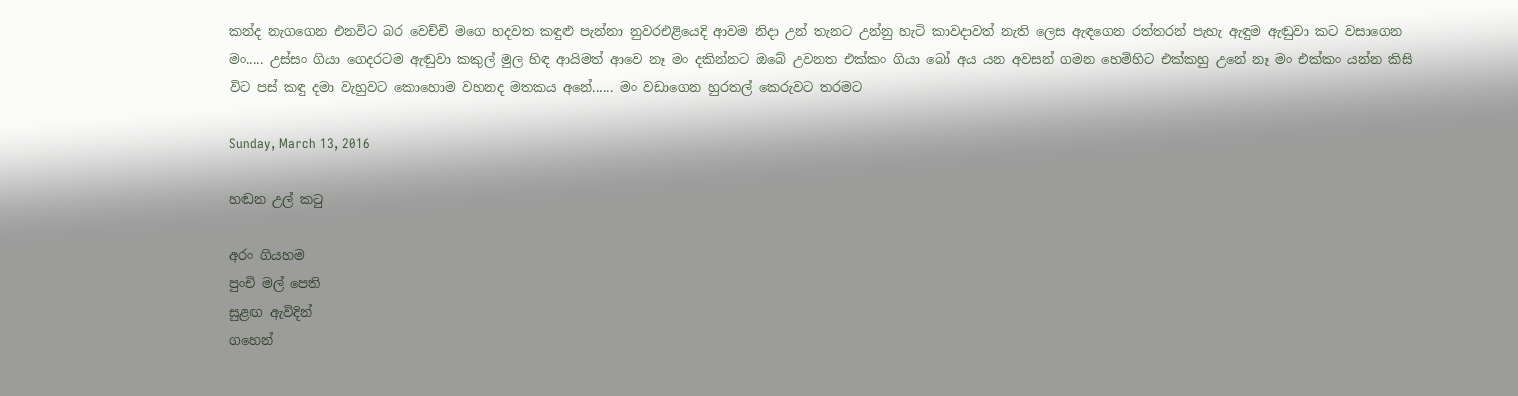කන්ද නැගගෙන එනවිට බර වෙච්චි මගෙ හදවත කඳුළු පැන්නා නුවරඑළියෙදි ආවම නිදා උන් තැනට උන්නු හැටි කාවදාවත් නැති ලෙස ඇඳගෙන රත්තරන් පැහැ ඇඳුම ඇඬුවා කට වසාගෙන මං..... උස්සං ගියා ගෙදරටම ඇඬුවා කකුල් මුල හිඳ ආයිමත් ආවෙ නෑ මං දකින්නට ඔබේ උවනත එක්කං ගියා බෝ අය යන අවසන් ගමන හෙමිහිට එක්කහු උනේ නෑ මං එක්කං යන්න කිසි විට පස් කඳු දමා වැහුවට කොහොම වහනද මතකය අනේ...... මං වඩාගෙන හුරතල් කෙරුවට තරමට

Sunday, March 13, 2016

හඬන උල් කටු

අරං ගියහම
පුංචි මල් පෙති
සුළඟ ඇවිදින්
ගහෙන්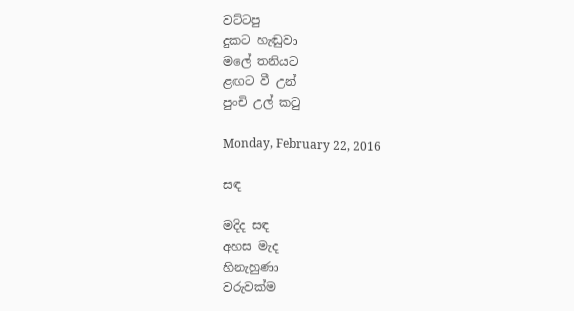වට්ටපු
දුකට හැඬුවා
මලේ තනියට
ළඟට වී උන්
පුංචි උල් කටු

Monday, February 22, 2016

සඳ

මදිද සඳ
අහස මැද
හිනැහුණා
වරුවක්ම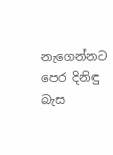නැගෙන්නට
පෙර දිනිඳු
බැස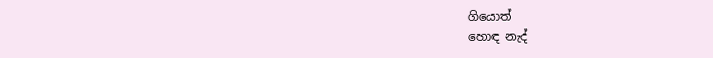ගියොත්
හොඳ නැද්